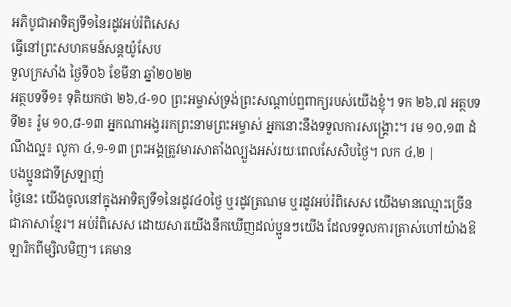អភិបូជាអាទិត្យទី១នៃរដូវអប់រំពិសេស
ធ្វើនៅព្រះសហគមន៍សន្តយ៉ូសែប
ទួលក្រសាំង ថ្ងៃទី០៦ ខែមីនា ឆ្នាំ២០២២
អត្ថបទទី១៖ ទុតិយកថា ២៦,៤-១០ ព្រះអម្ចាស់ទ្រង់ព្រះសណ្ដាប់ឮពាក្យរបស់យើងខ្ញុំ។ ទក ២៦,៧ អត្ថបទទី២៖ រ៉ូម ១០,៨-១៣ អ្នកណាអង្វររកព្រះនាមព្រះអម្ចាស់ អ្នកនោះនឹងទទួលការសង្គ្រោះ។ រម ១០,១៣ ដំណឹងល្អ៖ លូកា ៤,១-១៣ ព្រះអង្គត្រូវមារសាតាំងល្បួងអស់រយៈពេលសែសិបថ្ងៃ។ លក ៤,២ |
បងប្អូនជាទីស្រឡាញ់
ថ្ងៃនេះ យើងចូលនៅក្នុងអាទិត្យទី១នៃរដូវ៤០ថ្ងៃ ឬរដូវត្រណម ឬរដូវអប់រំពិសេស យើងមានឈ្មោះច្រើនជាភាសាខ្មែរ។ អប់រំពិសេស ដោយសារយើងនឹកឃើញដល់ប្អូនៗយើង ដែលទទួលការត្រាស់ហៅយ៉ាងឱឡារិកពីម្សិលមិញ។ គេមាន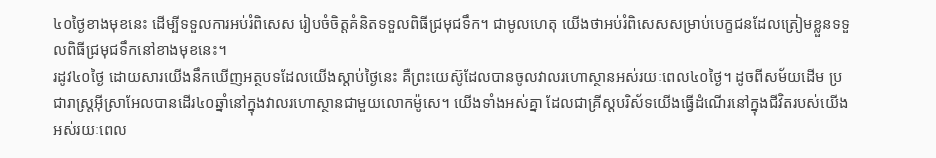៤០ថ្ងៃខាងមុខនេះ ដើម្បីទទួលការអប់រំពិសេស រៀបចំចិត្តគំនិតទទួលពិធីជ្រមុជទឹក។ ជាមូលហេតុ យើងថាអប់រំពិសេសសម្រាប់បេក្ខជនដែលត្រៀមខ្លួនទទួលពិធីជ្រមុជទឹកនៅខាងមុខនេះ។
រដូវ៤០ថ្ងៃ ដោយសារយើងនឹកឃើញអត្ថបទដែលយើងស្ដាប់ថ្ងៃនេះ គឺព្រះយេស៊ូដែលបានចូលវាលរហោស្ថានអស់រយៈពេល៤០ថ្ងៃ។ ដូចពីសម័យដើម ប្រជារាស្រ្តអ៊ីស្រាអែលបានដើរ៤០ឆ្នាំនៅក្នុងវាលរហោស្ថានជាមួយលោកម៉ូសេ។ យើងទាំងអស់គ្នា ដែលជាគ្រីស្តបរិស័ទយើងធ្វើដំណើរនៅក្នុងជីវិតរបស់យើងអស់រយៈពេល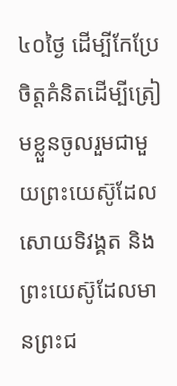៤០ថ្ងៃ ដើម្បីកែប្រែចិត្តគំនិតដើម្បីត្រៀមខ្លួនចូលរួមជាមួយព្រះយេស៊ូដែលសោយទិវង្គត និងព្រះយេស៊ូដែលមានព្រះជ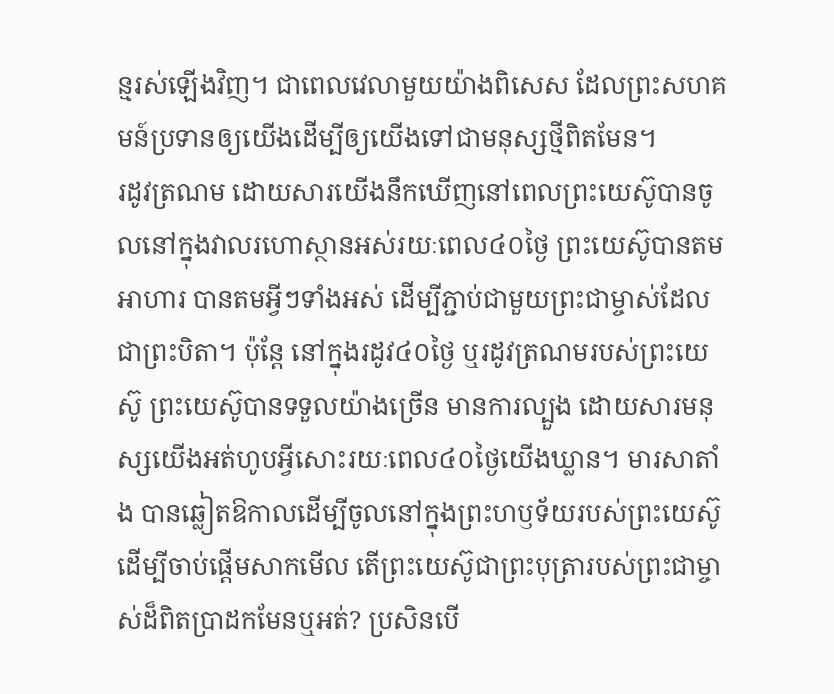ន្មរស់ឡើងវិញ។ ជាពេលវេលាមួយយ៉ាងពិសេស ដែលព្រះសហគមន៍ប្រទានឲ្យយើងដើម្បីឲ្យយើងទៅជាមនុស្សថ្មីពិតមែន។
រដូវត្រណម ដោយសារយើងនឹកឃើញនៅពេលព្រះយេស៊ូបានចូលនៅក្នុងវាលរហោស្ថានអស់រយៈពេល៤០ថ្ងៃ ព្រះយេស៊ូបានតមអាហារ បានតមអ្វីៗទាំងអស់ ដើម្បីភ្ជាប់ជាមួយព្រះជាម្ចាស់ដែលជាព្រះបិតា។ ប៉ុន្តែ នៅក្នុងរដូវ៤០ថ្ងៃ ឬរដូវត្រណមរបស់ព្រះយេស៊ូ ព្រះយេស៊ូបានទទួលយ៉ាងច្រើន មានការល្បួង ដោយសារមនុស្សយើងអត់ហូបអ្វីសោះរយៈពេល៤០ថ្ងៃយើងឃ្លាន។ មារសាតាំង បានឆ្លៀតឱកាលដើម្បីចូលនៅក្នុងព្រះហឫទ័យរបស់ព្រះយេស៊ូ ដើម្បីចាប់ផ្ដើមសាកមើល តើព្រះយេស៊ូជាព្រះបុត្រារបស់ព្រះជាម្ចាស់ដ៏ពិតប្រាដកមែនឬអត់? ប្រសិនបើ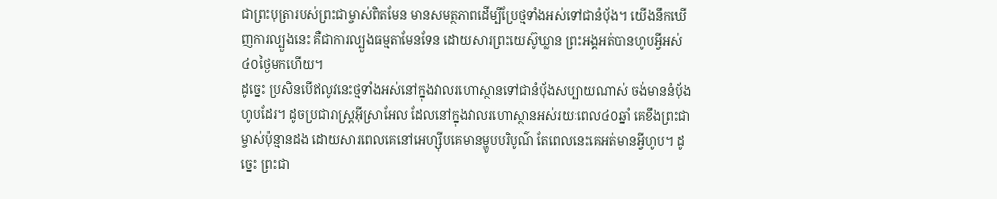ជាព្រះបុត្រារបស់ព្រះជាម្ចាស់ពិតមែន មានសមត្ថភាពដើម្បីប្រែថ្មទាំងអស់ទៅជានំប៉័ង។ យើងនឹកឃើញការល្បួងនេះ គឺជាការល្បួងធម្មតាមែនទែន ដោយសារព្រះយេស៊ូឃ្លាន ព្រះអង្គអត់បានហូបអ្វីអស់៤០ថ្ងៃមកហើយ។
ដូច្នេះ ប្រសិនបើឥលូវនេះថ្មទាំងអស់នៅក្នុងវាលរហោស្ថានទៅជានំប៉័ងសប្បាយណាស់ ចង់មាននំប៉័ងហូបដែរ។ ដូចប្រជារាស្ត្រអ៊ីស្រាអែល ដែលនៅក្នុងវាលរហោស្ថានអស់រយៈពេល៤០ឆ្នាំ គេខឹងព្រះជាម្ចាស់ប៉ុន្មានដង ដោយសារពេលគេនៅអេហ្ស៊ីបគេមានម្ហូបបរិបូណ៌ តែពេលនេះគេអត់មានអ្វីហូប។ ដូច្នេះ ព្រះជា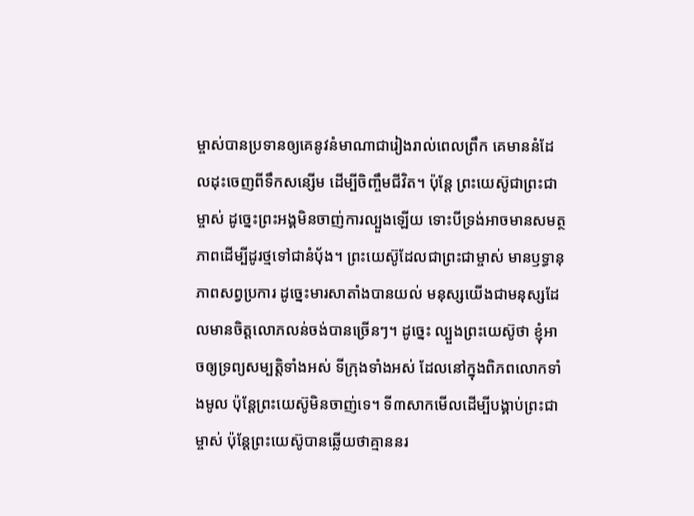ម្ចាស់បានប្រទានឲ្យគេនូវនំមាណាជារៀងរាល់ពេលព្រឹក គេមាននំដែលដុះចេញពីទឹកសន្សើម ដើម្បីចិញ្ចឹមជីវិត។ ប៉ុន្តែ ព្រះយេស៊ូជាព្រះជាម្ចាស់ ដូច្នេះព្រះអង្គមិនចាញ់ការល្បួងឡើយ ទោះបីទ្រង់អាចមានសមត្ថភាពដើម្បីដូរថ្មទៅជានំប៉័ង។ ព្រះយេស៊ូដែលជាព្រះជាម្ចាស់ មានឫទ្ធានុភាពសព្វប្រការ ដូច្នេះមារសាតាំងបានយល់ មនុស្សយើងជាមនុស្សដែលមានចិត្តលោភលន់ចង់បានច្រើនៗ។ ដូច្នេះ ល្បួងព្រះយេស៊ូថា ខ្ញុំអាចឲ្យទ្រព្យសម្បត្តិទាំងអស់ ទីក្រុងទាំងអស់ ដែលនៅក្នុងពិភពលោកទាំងមូល ប៉ុន្តែព្រះយេស៊ូមិនចាញ់ទេ។ ទី៣សាកមើលដើម្បីបង្គាប់ព្រះជាម្ចាស់ ប៉ុន្តែព្រះយេស៊ូបានឆ្លើយថាគ្មាននរ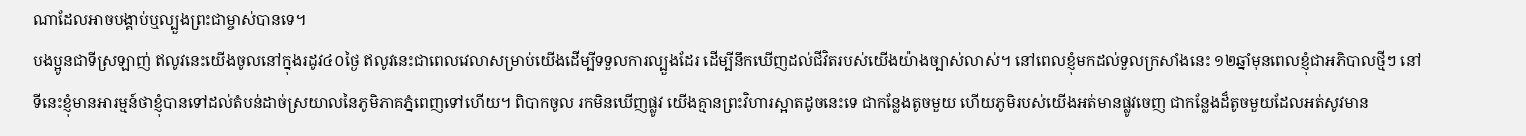ណាដែលអាចបង្គាប់ឬល្បួងព្រះជាម្ចាស់បានទេ។
បងប្អូនជាទីស្រឡាញ់ ឥលូវនេះយើងចូលនៅក្នុងរដូវ៤០ថ្ងៃ ឥលូវនេះជាពេលវេលាសម្រាប់យើងដើម្បីទទួលការល្បួងដែរ ដើម្បីនឹកឃើញដល់ជីវិតរបស់យើងយ៉ាងច្បាស់លាស់។ នៅពេលខ្ញុំមកដល់ទួលក្រសាំងនេះ ១២ឆ្នាំមុនពេលខ្ញុំជាអភិបាលថ្មីៗ នៅទីនេះខ្ញុំមានអារម្មន៍ថាខ្ញុំបានទៅដល់តំបន់ដាច់ស្រយាលនៃភូមិភាគភ្នំពេញទៅហើយ។ ពិបាកចូល រកមិនឃើញផ្លូវ យើងគ្មានព្រះវិហារស្អាតដូចនេះទេ ជាកន្លែងតូចមួយ ហើយភូមិរបស់យើងអត់មានផ្លូវចេញ ជាកន្លែងដ៏តូចមួយដែលអត់សូវមាន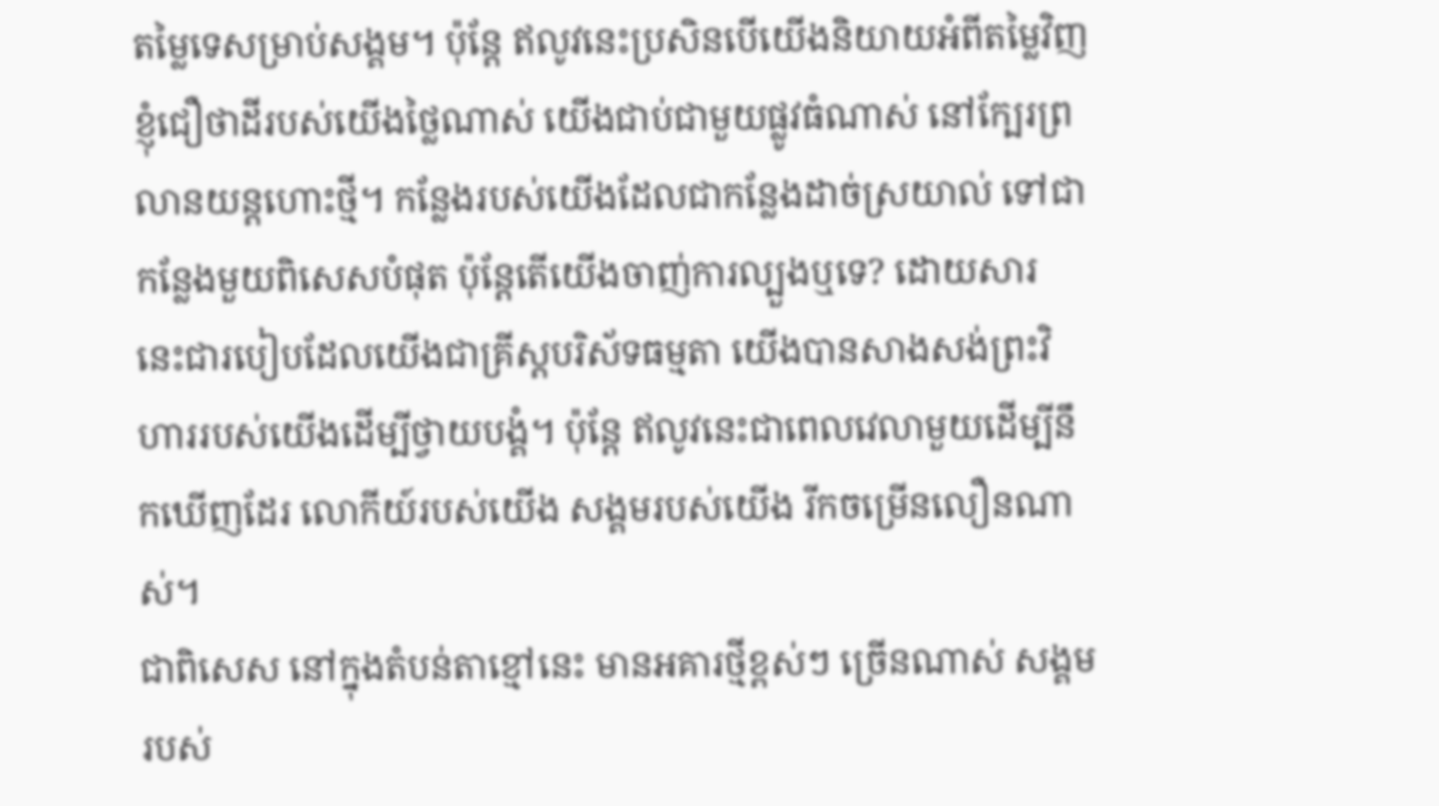តម្លៃទេសម្រាប់សង្គម។ ប៉ុន្តែ ឥលូវនេះប្រសិនបើយើងនិយាយអំពីតម្លៃវិញ ខ្ញុំជឿថាដីរបស់យើងថ្លៃណាស់ យើងជាប់ជាមួយផ្លូវធំណាស់ នៅក្បែរព្រលានយន្តហោះថ្មី។ កន្លែងរបស់យើងដែលជាកន្លែងដាច់ស្រយាល់ ទៅជាកន្លែងមួយពិសេសបំផុត ប៉ុន្តែតើយើងចាញ់ការល្បួងឬទេ? ដោយសារ នេះជារបៀបដែលយើងជាគ្រីស្តបរិស័ទធម្មតា យើងបានសាងសង់ព្រះវិហាររបស់យើងដើម្បីថ្វាយបង្គំ។ ប៉ុន្តែ ឥលូវនេះជាពេលវេលាមួយដើម្បីនឹកឃើញដែរ លោកីយ៍របស់យើង សង្គមរបស់យើង រីកចម្រើនលឿនណាស់។
ជាពិសេស នៅក្នុងតំបន់តាខ្មៅនេះ មានអគារថ្មីខ្ពស់ៗ ច្រើនណាស់ សង្គមរបស់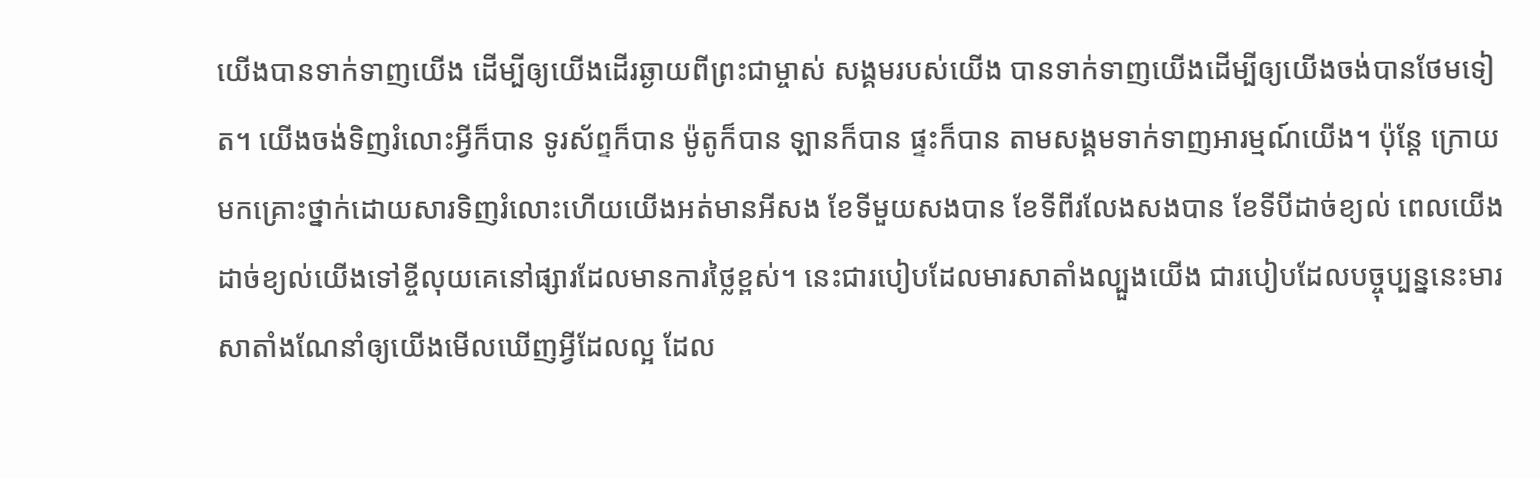យើងបានទាក់ទាញយើង ដើម្បីឲ្យយើងដើរឆ្ងាយពីព្រះជាម្ចាស់ សង្គមរបស់យើង បានទាក់ទាញយើងដើម្បីឲ្យយើងចង់បានថែមទៀត។ យើងចង់ទិញរំលោះអ្វីក៏បាន ទូរស័ព្ទក៏បាន ម៉ូតូក៏បាន ឡានក៏បាន ផ្ទះក៏បាន តាមសង្គមទាក់ទាញអារម្មណ៍យើង។ ប៉ុន្តែ ក្រោយមកគ្រោះថ្នាក់ដោយសារទិញរំលោះហើយយើងអត់មានអីសង ខែទីមួយសងបាន ខែទីពីរលែងសងបាន ខែទីបីដាច់ខ្យល់ ពេលយើងដាច់ខ្យល់យើងទៅខ្ចីលុយគេនៅផ្សារដែលមានការថ្លៃខ្ពស់។ នេះជារបៀបដែលមារសាតាំងល្បួងយើង ជារបៀបដែលបច្ចុប្បន្ននេះមារសាតាំងណែនាំឲ្យយើងមើលឃើញអ្វីដែលល្អ ដែល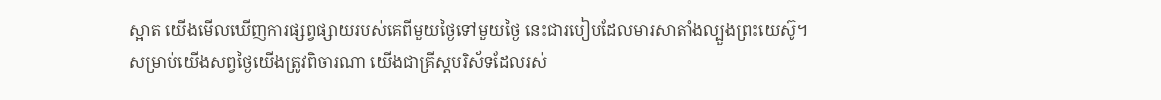ស្អាត យើងមើលឃើញការផ្សព្វផ្សាយរបស់គេពីមួយថ្ងៃទៅមួយថ្ងៃ នេះជារបៀបដែលមារសាតាំងល្បួងព្រះយេស៊ូ។
សម្រាប់យើងសព្វថ្ងៃយើងត្រូវពិចារណា យើងជាគ្រីស្តបរិស័ទដែលរស់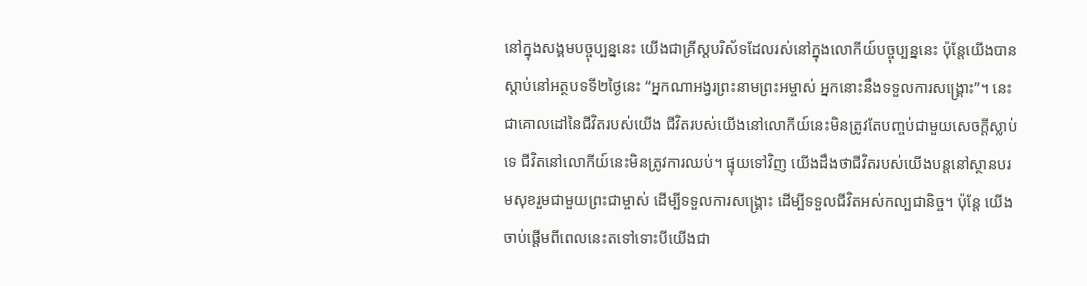នៅក្នុងសង្គមបច្ចុប្បន្ននេះ យើងជាគ្រីស្តបរិស័ទដែលរស់នៅក្នុងលោកីយ៍បច្ចុប្បន្ននេះ ប៉ុន្តែយើងបានស្ដាប់នៅអត្ថបទទី២ថ្ងៃនេះ “អ្នកណាអង្វរព្រះនាមព្រះអម្ចាស់ អ្នកនោះនឹងទទួលការសង្រ្គោះ”។ នេះជាគោលដៅនៃជីវិតរបស់យើង ជីវិតរបស់យើងនៅលោកីយ៍នេះមិនត្រូវតែបញ្ចប់ជាមួយសេចក្ដីស្លាប់ទេ ជីវិតនៅលោកីយ៍នេះមិនត្រូវការឈប់។ ផ្ទុយទៅវិញ យើងដឹងថាជីវិតរបស់យើងបន្តនៅស្ថានបរមសុខរួមជាមួយព្រះជាម្ចាស់ ដើម្បីទទួលការសង្រ្គោះ ដើម្បីទទួលជីវិតអស់កល្បជានិច្ច។ ប៉ុន្តែ យើងចាប់ផ្ដើមពីពេលនេះតទៅទោះបីយើងជា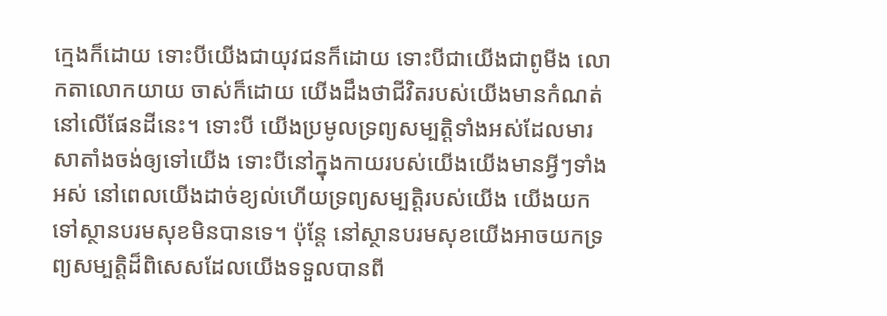ក្មេងក៏ដោយ ទោះបីយើងជាយុវជនក៏ដោយ ទោះបីជាយើងជាពូមីង លោកតាលោកយាយ ចាស់ក៏ដោយ យើងដឹងថាជីវិតរបស់យើងមានកំណត់នៅលើផែនដីនេះ។ ទោះបី យើងប្រមូលទ្រព្យសម្បត្តិទាំងអស់ដែលមារសាតាំងចង់ឲ្យទៅយើង ទោះបីនៅក្នុងកាយរបស់យើងយើងមានអ្វីៗទាំងអស់ នៅពេលយើងដាច់ខ្យល់ហើយទ្រព្យសម្បត្តិរបស់យើង យើងយកទៅស្ថានបរមសុខមិនបានទេ។ ប៉ុន្តែ នៅស្ថានបរមសុខយើងអាចយកទ្រព្យសម្បត្តិដ៏ពិសេសដែលយើងទទួលបានពី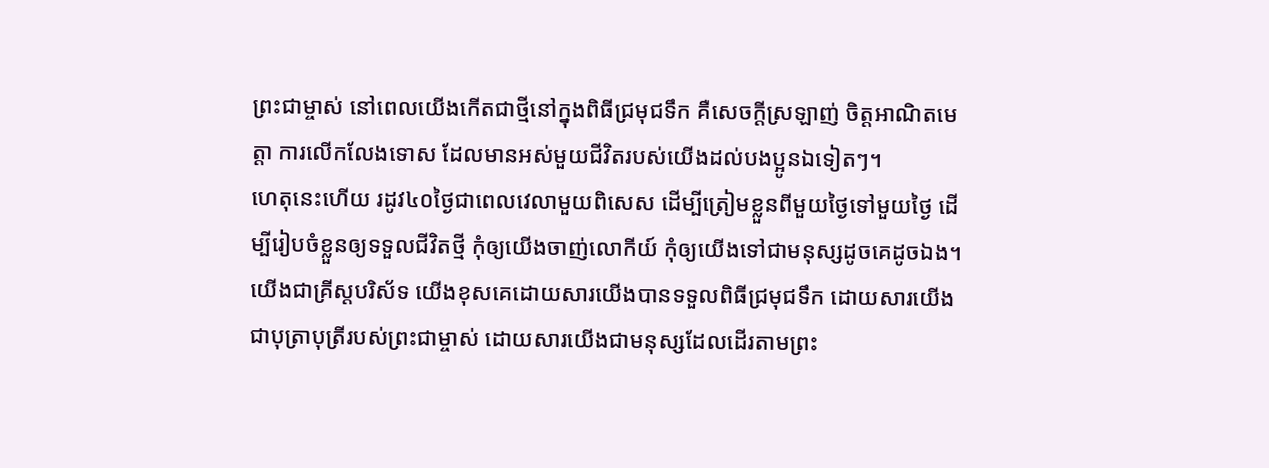ព្រះជាម្ចាស់ នៅពេលយើងកើតជាថ្មីនៅក្នុងពិធីជ្រមុជទឹក គឺសេចក្ដីស្រឡាញ់ ចិត្តអាណិតមេត្តា ការលើកលែងទោស ដែលមានអស់មួយជីវិតរបស់យើងដល់បងប្អូនឯទៀតៗ។
ហេតុនេះហើយ រដូវ៤០ថ្ងៃជាពេលវេលាមួយពិសេស ដើម្បីត្រៀមខ្លួនពីមួយថ្ងៃទៅមួយថ្ងៃ ដើម្បីរៀបចំខ្លួនឲ្យទទួលជីវិតថ្មី កុំឲ្យយើងចាញ់លោកីយ៍ កុំឲ្យយើងទៅជាមនុស្សដូចគេដូចឯង។ យើងជាគ្រីស្តបរិស័ទ យើងខុសគេដោយសារយើងបានទទួលពិធីជ្រមុជទឹក ដោយសារយើងជាបុត្រាបុត្រីរបស់ព្រះជាម្ចាស់ ដោយសារយើងជាមនុស្សដែលដើរតាមព្រះ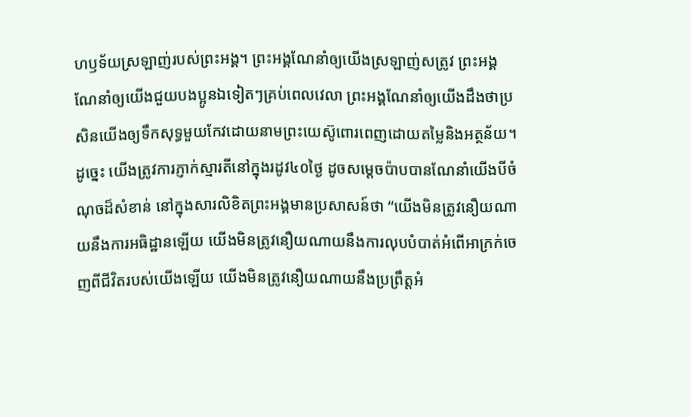ហឫទ័យស្រឡាញ់របស់ព្រះអង្គ។ ព្រះអង្គណែនាំឲ្យយើងស្រឡាញ់សត្រូវ ព្រះអង្គណែនាំឲ្យយើងជួយបងប្អូនឯទៀតៗគ្រប់ពេលវេលា ព្រះអង្គណែនាំឲ្យយើងដឹងថាប្រសិនយើងឲ្យទឹកសុទ្ធមួយកែវដោយនាមព្រះយេស៊ូពោរពេញដោយតម្លៃនិងអត្ថន័យ។ ដូច្នេះ យើងត្រូវការភ្ញាក់ស្មារតីនៅក្នុងរដូវ៤០ថ្ងៃ ដូចសម្ដេចប៉ាបបានណែនាំយើងបីចំណុចដ៏សំខាន់ នៅក្នុងសារលិខិតព្រះអង្គមានប្រសាសន៍ថា “យើងមិនត្រូវនឿយណាយនឹងការអធិដ្ឋានឡើយ យើងមិនត្រូវនឿយណាយនឹងការលុបបំបាត់អំពើអាក្រក់ចេញពីជីវិតរបស់យើងឡើយ យើងមិនត្រូវនឿយណាយនឹងប្រព្រឹត្តអំ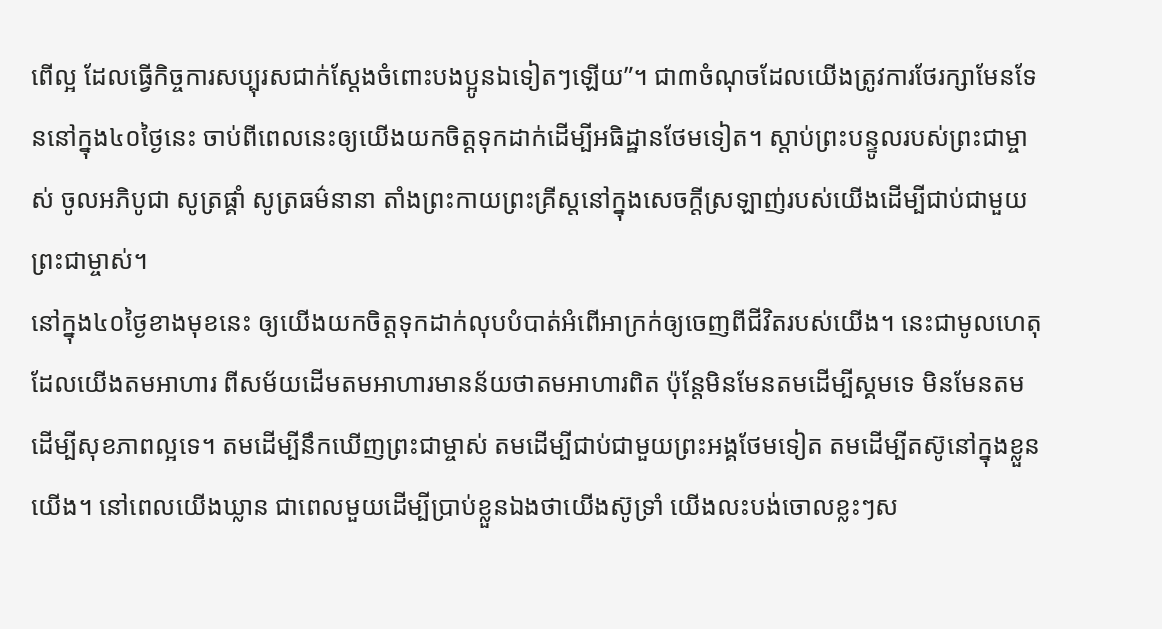ពើល្អ ដែលធ្វើកិច្ចការសប្បុរសជាក់ស្ដែងចំពោះបងប្អូនឯទៀតៗឡើយ”។ ជា៣ចំណុចដែលយើងត្រូវការថែរក្សាមែនទែននៅក្នុង៤០ថ្ងៃនេះ ចាប់ពីពេលនេះឲ្យយើងយកចិត្តទុកដាក់ដើម្បីអធិដ្ឋានថែមទៀត។ ស្ដាប់ព្រះបន្ទូលរបស់ព្រះជាម្ចាស់ ចូលអភិបូជា សូត្រផ្គាំ សូត្រធម៌នានា តាំងព្រះកាយព្រះគ្រីស្តនៅក្នុងសេចក្ដីស្រឡាញ់របស់យើងដើម្បីជាប់ជាមួយព្រះជាម្ចាស់។
នៅក្នុង៤០ថ្ងៃខាងមុខនេះ ឲ្យយើងយកចិត្តទុកដាក់លុបបំបាត់អំពើអាក្រក់ឲ្យចេញពីជីវិតរបស់យើង។ នេះជាមូលហេតុ ដែលយើងតមអាហារ ពីសម័យដើមតមអាហារមានន័យថាតមអាហារពិត ប៉ុន្តែមិនមែនតមដើម្បីស្គមទេ មិនមែនតមដើម្បីសុខភាពល្អទេ។ តមដើម្បីនឹកឃើញព្រះជាម្ចាស់ តមដើម្បីជាប់ជាមួយព្រះអង្គថែមទៀត តមដើម្បីតស៊ូនៅក្នុងខ្លួនយើង។ នៅពេលយើងឃ្លាន ជាពេលមួយដើម្បីប្រាប់ខ្លួនឯងថាយើងស៊ូទ្រាំ យើងលះបង់ចោលខ្លះៗស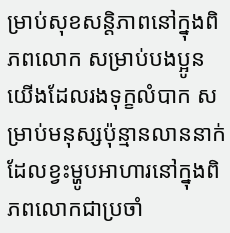ម្រាប់សុខសន្តិភាពនៅក្នុងពិភពលោក សម្រាប់បងប្អូនយើងដែលរងទុក្ខលំបាក សម្រាប់មនុស្សប៉ុន្មានលាននាក់ដែលខ្វះម្ហូបអាហារនៅក្នុងពិភពលោកជាប្រចាំ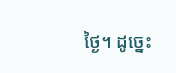ថ្ងៃ។ ដូច្នេះ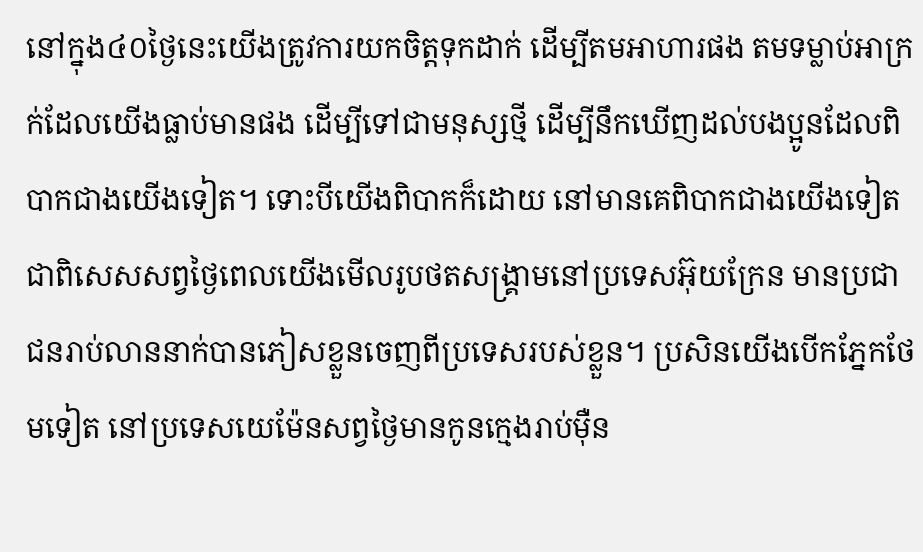នៅក្នុង៤០ថ្ងៃនេះយើងត្រូវការយកចិត្តទុកដាក់ ដើម្បីតមអាហារផង តមទម្លាប់អាក្រក់ដែលយើងធ្លាប់មានផង ដើម្បីទៅជាមនុស្សថ្មី ដើម្បីនឹកឃើញដល់បងប្អូនដែលពិបាកជាងយើងទៀត។ ទោះបីយើងពិបាកក៏ដោយ នៅមានគេពិបាកជាងយើងទៀត ជាពិសេសសព្វថ្ងៃពេលយើងមើលរូបថតសង្គ្រាមនៅប្រទេសអ៊ុយក្រែន មានប្រជាជនរាប់លាននាក់បានភៀសខ្លួនចេញពីប្រទេសរបស់ខ្លួន។ ប្រសិនយើងបើកភ្នែកថែមទៀត នៅប្រទេសយេម៉ែនសព្វថ្ងៃមានកូនក្មេងរាប់ម៉ឺន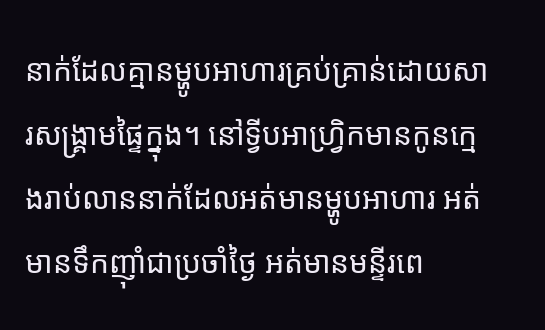នាក់ដែលគ្មានម្ហូបអាហារគ្រប់គ្រាន់ដោយសារសង្រ្គាមផ្ទៃក្នុង។ នៅទ្វីបអាហ្វ្រិកមានកូនក្មេងរាប់លាននាក់ដែលអត់មានម្ហូបអាហារ អត់មានទឹកញ៉ាំជាប្រចាំថ្ងៃ អត់មានមន្ទីរពេ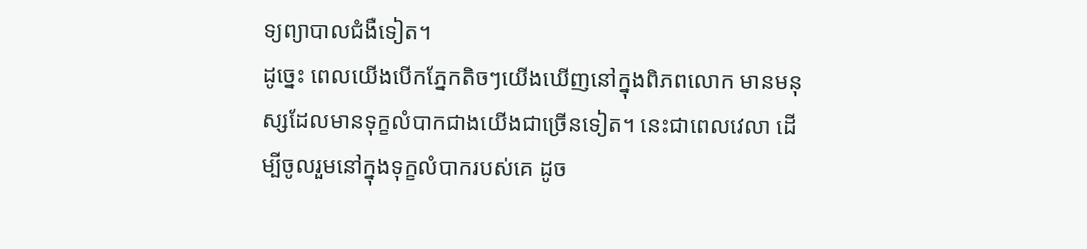ទ្យព្យាបាលជំងឺទៀត។
ដូច្នេះ ពេលយើងបើកភ្នែកតិចៗយើងឃើញនៅក្នុងពិភពលោក មានមនុស្សដែលមានទុក្ខលំបាកជាងយើងជាច្រើនទៀត។ នេះជាពេលវេលា ដើម្បីចូលរួមនៅក្នុងទុក្ខលំបាករបស់គេ ដូច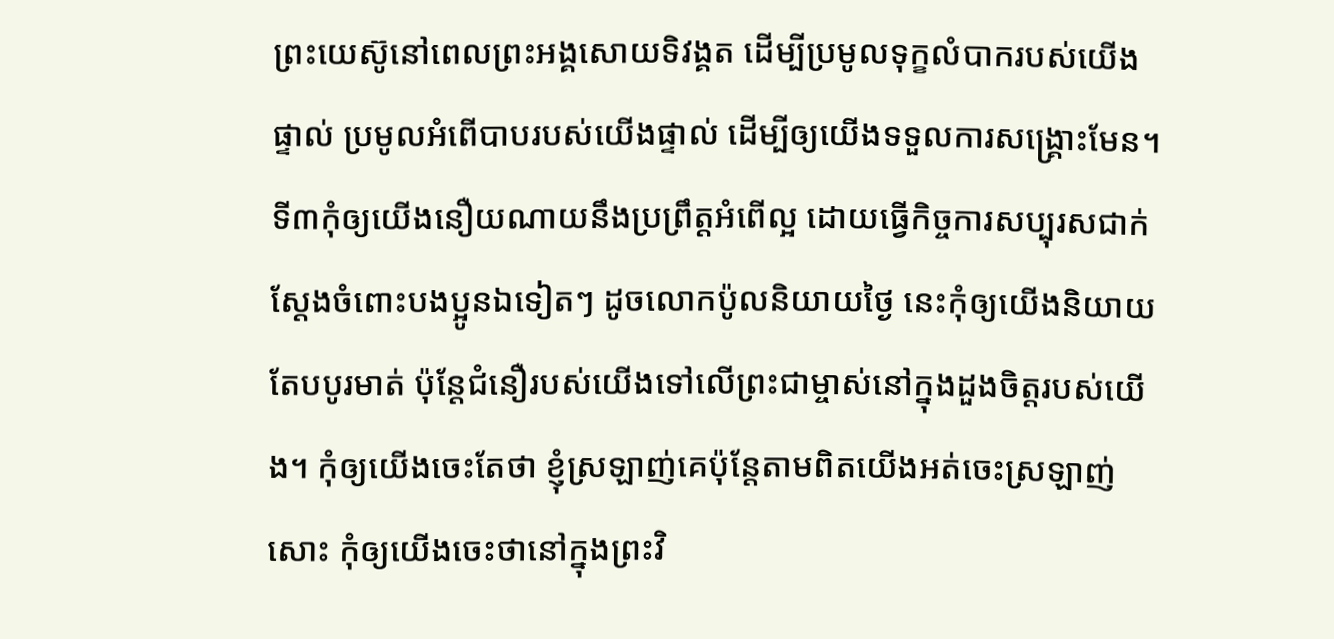ព្រះយេស៊ូនៅពេលព្រះអង្គសោយទិវង្គត ដើម្បីប្រមូលទុក្ខលំបាករបស់យើងផ្ទាល់ ប្រមូលអំពើបាបរបស់យើងផ្ទាល់ ដើម្បីឲ្យយើងទទួលការសង្គ្រោះមែន។ ទី៣កុំឲ្យយើងនឿយណាយនឹងប្រព្រឹត្តអំពើល្អ ដោយធ្វើកិច្ចការសប្បុរសជាក់ស្ដែងចំពោះបងប្អូនឯទៀតៗ ដូចលោកប៉ូលនិយាយថ្ងៃ នេះកុំឲ្យយើងនិយាយតែបបូរមាត់ ប៉ុន្តែជំនឿរបស់យើងទៅលើព្រះជាម្ចាស់នៅក្នុងដួងចិត្តរបស់យើង។ កុំឲ្យយើងចេះតែថា ខ្ញុំស្រឡាញ់គេប៉ុន្តែតាមពិតយើងអត់ចេះស្រឡាញ់សោះ កុំឲ្យយើងចេះថានៅក្នុងព្រះវិ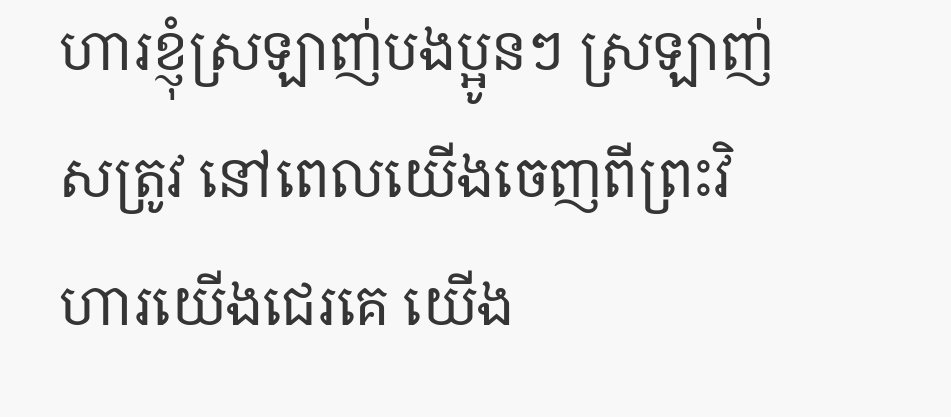ហារខ្ញុំស្រឡាញ់បងប្អូនៗ ស្រឡាញ់សត្រូវ នៅពេលយើងចេញពីព្រះវិហារយើងជេរគេ យើង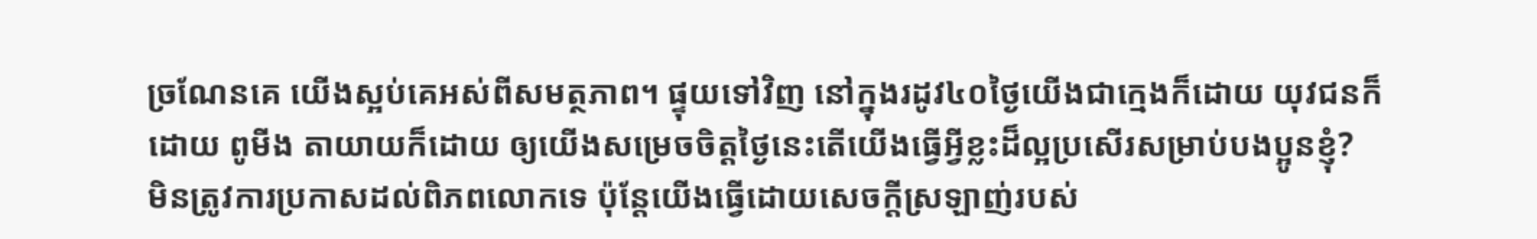ច្រណែនគេ យើងស្អប់គេអស់ពីសមត្ថភាព។ ផ្ទុយទៅវិញ នៅក្នុងរដូវ៤០ថ្ងៃយើងជាក្មេងក៏ដោយ យុវជនក៏ដោយ ពូមីង តាយាយក៏ដោយ ឲ្យយើងសម្រេចចិត្តថ្ងៃនេះតើយើងធ្វើអ្វីខ្លះដ៏ល្អប្រសើរសម្រាប់បងប្អូនខ្ញុំ?
មិនត្រូវការប្រកាសដល់ពិភពលោកទេ ប៉ុន្តែយើងធ្វើដោយសេចក្ដីស្រឡាញ់របស់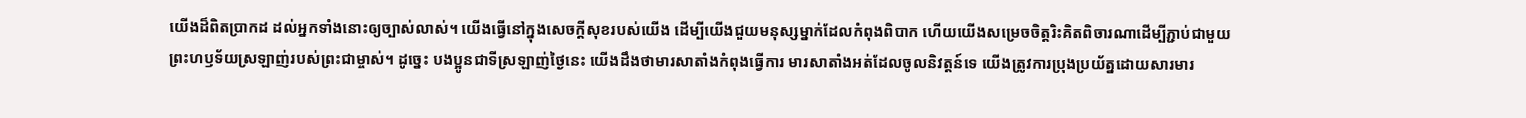យើងដ៏ពិតប្រាកដ ដល់អ្នកទាំងនោះឲ្យច្បាស់លាស់។ យើងធ្វើនៅក្នុងសេចក្ដីសុខរបស់យើង ដើម្បីយើងជួយមនុស្សម្នាក់ដែលកំពុងពិបាក ហើយយើងសម្រេចចិត្តរិះគិតពិចារណាដើម្បីភ្ជាប់ជាមួយព្រះហឫទ័យស្រឡាញ់របស់ព្រះជាម្ចាស់។ ដូច្នេះ បងប្អូនជាទីស្រឡាញ់ថ្ងៃនេះ យើងដឹងថាមារសាតាំងកំពុងធ្វើការ មារសាតាំងអត់ដែលចូលនិវត្តន៍ទេ យើងត្រូវការប្រុងប្រយ័ត្នដោយសារមារ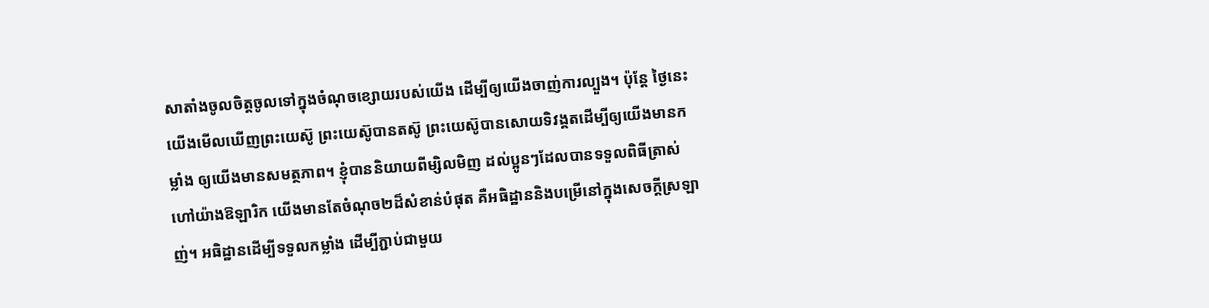សាតាំងចូលចិត្តចូលទៅក្នុងចំណុចខ្សោយរបស់យើង ដើម្បីឲ្យយើងចាញ់ការល្បួង។ ប៉ុន្តែ ថ្ងៃនេះយើងមើលឃើញព្រះយេស៊ូ ព្រះយេស៊ូបានតស៊ូ ព្រះយេស៊ូបានសោយទិវង្គតដើម្បីឲ្យយើងមានកម្លាំង ឲ្យយើងមានសមត្ថភាព។ ខ្ញុំបាននិយាយពីម្សិលមិញ ដល់ប្អូនៗដែលបានទទួលពិធីត្រាស់ហៅយ៉ាងឱឡារិក យើងមានតែចំណុច២ដ៏សំខាន់បំផុត គឺអធិដ្ឋាននិងបម្រើនៅក្នុងសេចក្ដីស្រឡាញ់។ អធិដ្ឋានដើម្បីទទួលកម្លាំង ដើម្បីភ្ជាប់ជាមួយ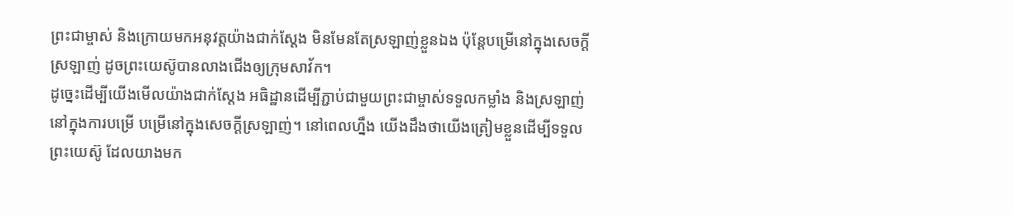ព្រះជាម្ចាស់ និងក្រោយមកអនុវត្តយ៉ាងជាក់ស្ដែង មិនមែនតែស្រឡាញ់ខ្លួនឯង ប៉ុន្តែបម្រើនៅក្នុងសេចក្ដីស្រឡាញ់ ដូចព្រះយេស៊ូបានលាងជើងឲ្យក្រុមសាវ័ក។
ដូច្នេះដើម្បីយើងមើលយ៉ាងជាក់ស្ដែង អធិដ្ឋានដើម្បីភ្ជាប់ជាមួយព្រះជាម្ចាស់ទទួលកម្លាំង និងស្រឡាញ់នៅក្នុងការបម្រើ បម្រើនៅក្នុងសេចក្ដីស្រឡាញ់។ នៅពេលហ្នឹង យើងដឹងថាយើងត្រៀមខ្លួនដើម្បីទទួលព្រះយេស៊ូ ដែលយាងមក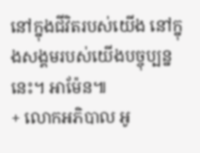នៅក្នុងជីវិតរបស់យើង នៅក្នុងសង្គមរបស់យើងបច្ចុប្បន្ននេះ។ អាម៉ែន៕
+ លោកអភិបាល អូ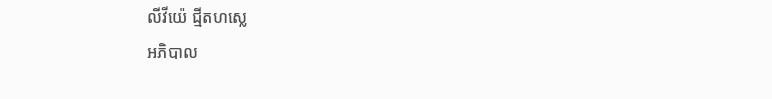លីវីយ៉េ ជ្មីតហស្លេ
អភិបាល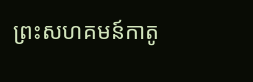ព្រះសហគមន៍កាតូ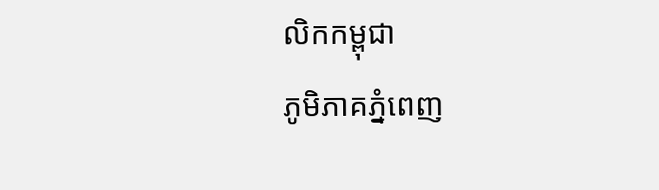លិកកម្ពុជា
ភូមិភាគភ្នំពេញ